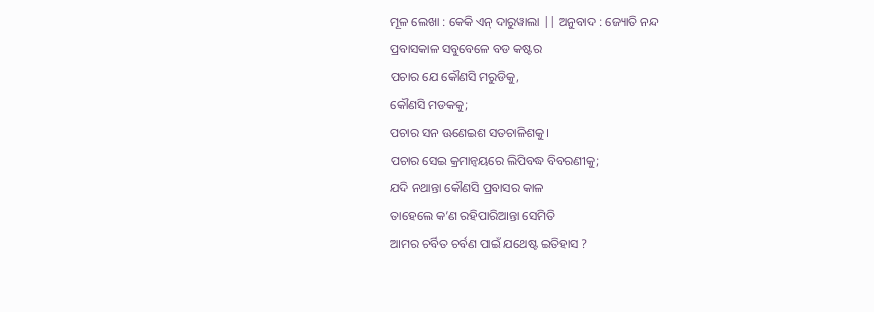ମୂଳ ଲେଖା : କେକି ଏନ୍ ଦାରୁୱାଲା || ଅନୁବାଦ : ଜ୍ୟୋତି ନନ୍ଦ
ପ୍ରବାସକାଳ ସବୁବେଳେ ବଡ କଷ୍ଟର
ପଚାର ଯେ କୌଣସି ମରୁଡିକୁ,
କୌଣସି ମଡକକୁ;
ପଚାର ସନ ଊଣେଇଶ ସତଚାଳିଶକୁ।
ପଚାର ସେଇ କ୍ରମାନ୍ୱୟରେ ଲିପିବଦ୍ଧ ବିବରଣୀକୁ;
ଯଦି ନଥାନ୍ତା କୌଣସି ପ୍ରବାସର କାଳ
ତାହେଲେ କ’ଣ ରହିପାରିଆନ୍ତା ସେମିତି
ଆମର ଚର୍ବିତ ଚର୍ବଣ ପାଇଁ ଯଥେଷ୍ଟ ଇତିହାସ ?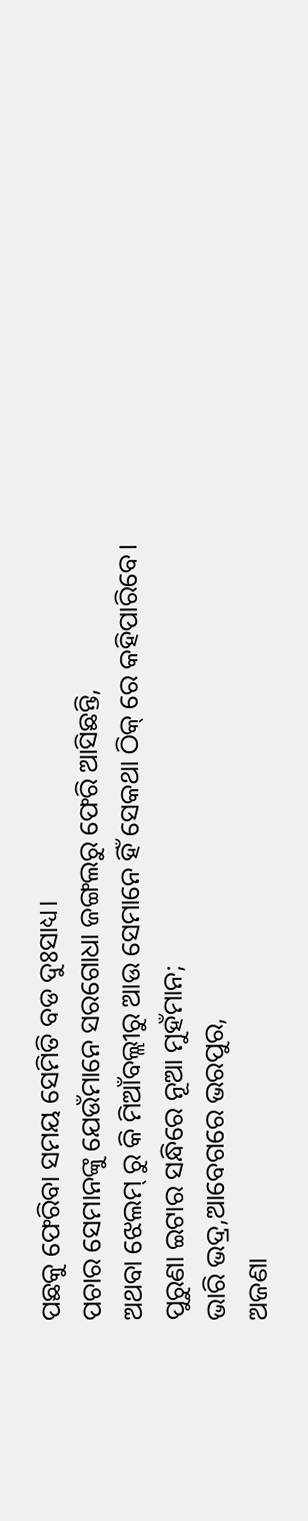ପଛକୁ ଫେରିବା ସମୟ ସେମିତି ବଡ ଦୁଃସାଧ୍ୟ।
ପଚାର ସେମାନଙ୍କୁ ଯେଉଁମାନେ ସରଗୋଧା ଜଙ୍ଗଲରୁ ଫେରି ଆସିଛନ୍ତି,
ଅଥବା ଝେଲମ୍ ରୁ କି ମିଆଁବଲ୍ଲୀରୁ ଆଉ ସେମାନେ ହିଁ ସେକଥା ଠିକ୍ ରେ କହିପାରିବେ।
ପୁରୁଣା ଇଟାର ସନ୍ଧିରେ ନୂଆ ମୁହଁମାନ;
ଭାରି ଭଦ୍ର,ଆବେଗରେ ଭରପୁର,
ଅଜଣା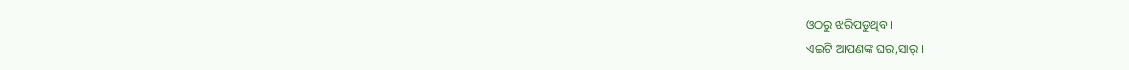ଓଠରୁ ଝରିପଡୁଥିବ ।
ଏଇଟି ଆପଣଙ୍କ ଘର,ସାର୍ ।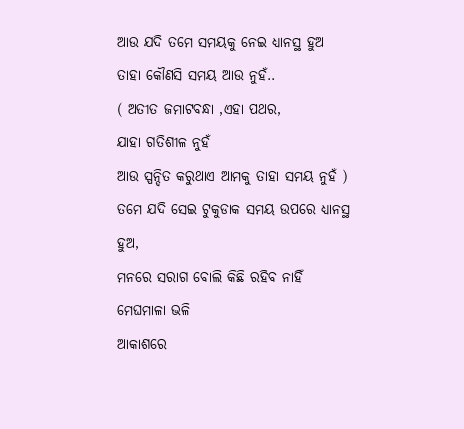ଆଉ ଯଦି ତମେ ସମୟକୁ ନେଇ ଧ୍ୟାନସ୍ଥ ହୁଅ
ତାହା କୌଣସି ସମୟ ଆଉ ନୁହଁ..
( ଅତୀତ ଜମାଟବନ୍ଧା ,ଏହା ପଥର,
ଯାହା ଗତିଶୀଳ ନୁହଁ
ଆଉ ସ୍ପନ୍ଦିତ କରୁଥାଏ ଆମକୁ ତାହା ସମୟ ନୁହଁ )
ତମେ ଯଦି ସେଇ ଟୁକୁଡାକ ସମୟ ଉପରେ ଧ୍ୟାନସ୍ଥ ହୁଅ,
ମନରେ ସରାଗ ବୋଲି କିଛି ରହିବ ନାହିଁ
ମେଘମାଳା ଭଳି
ଆକାଶରେ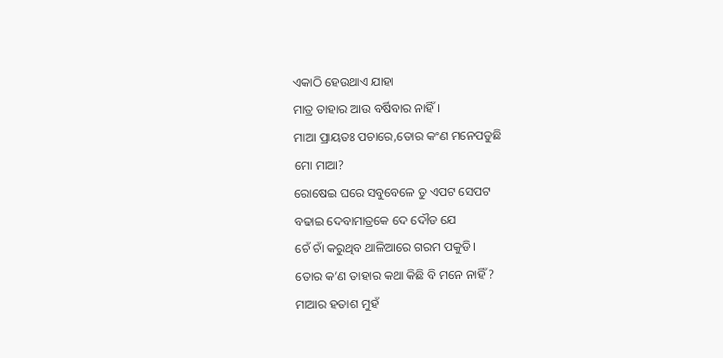ଏକାଠି ହେଉଥାଏ ଯାହା
ମାତ୍ର ତାହାର ଆଉ ବର୍ଷିବାର ନାହିଁ।
ମାଆ ପ୍ରାୟତଃ ପଚାରେ,ତୋର କଂଣ ମନେପଡୁଛି
ମୋ ମାଆ?
ରୋଷେଇ ଘରେ ସବୁବେଳେ ତୁ ଏପଟ ସେପଟ
ବଢାଇ ଦେବାମାତ୍ରକେ ଦେ ଦୌଡ ଯେ
ଚେଁ ଚାଁ କରୁଥିବ ଥାଳିଆରେ ଗରମ ପକୁଡି।
ତୋର କ’ଣ ତାହାର କଥା କିଛି ବି ମନେ ନାହିଁ ?
ମାଆର ହତାଶ ମୁହଁ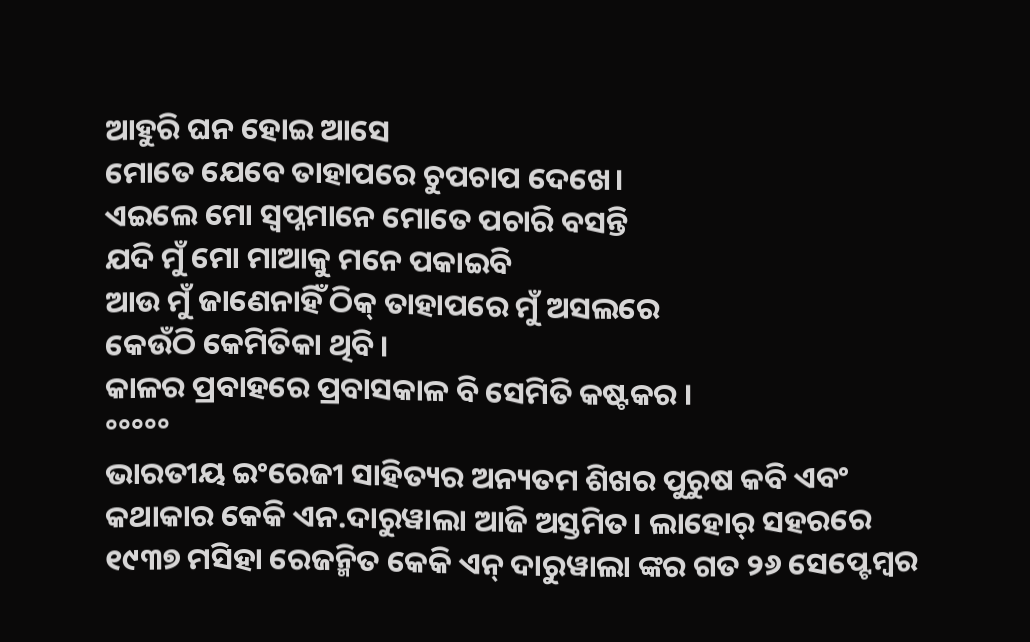ଆହୁରି ଘନ ହୋଇ ଆସେ
ମୋତେ ଯେବେ ତାହାପରେ ଚୁପଚାପ ଦେଖେ।
ଏଇଲେ ମୋ ସ୍ୱପ୍ନମାନେ ମୋତେ ପଚାରି ବସନ୍ତି
ଯଦି ମୁଁ ମୋ ମାଆକୁ ମନେ ପକାଇବି
ଆଉ ମୁଁ ଜାଣେନାହିଁ ଠିକ୍ ତାହାପରେ ମୁଁ ଅସଲରେ
କେଉଁଠି କେମିତିକା ଥିବି।
କାଳର ପ୍ରବାହରେ ପ୍ରବାସକାଳ ବି ସେମିତି କଷ୍ଟକର ।
°°°°°
ଭାରତୀୟ ଇଂରେଜୀ ସାହିତ୍ୟର ଅନ୍ୟତମ ଶିଖର ପୁରୁଷ କବି ଏବଂ କଥାକାର କେକି ଏନ.ଦାରୁୱାଲା ଆଜି ଅସ୍ତମିତ। ଲାହୋର୍ ସହରରେ ୧୯୩୭ ମସିହା ରେଜନ୍ମିତ କେକି ଏନ୍ ଦାରୁୱାଲା ଙ୍କର ଗତ ୨୬ ସେପ୍ଟେମ୍ବର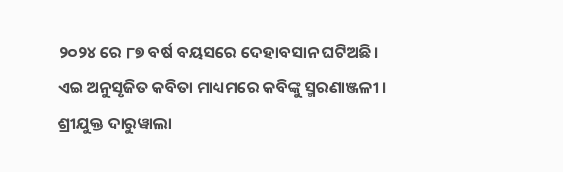୨୦୨୪ ରେ ୮୭ ବର୍ଷ ବୟସରେ ଦେହାବସାନ ଘଟିଅଛି।
ଏଇ ଅନୁସୃଜିତ କବିତା ମାଧ୍ୟମରେ କବିଙ୍କୁ ସ୍ମରଣାଞ୍ଜଳୀ ।
ଶ୍ରୀଯୁକ୍ତ ଦାରୁୱାଲା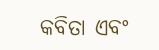କବିତା ଏବଂ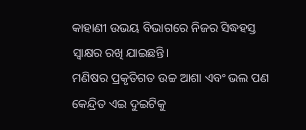କାହାଣୀ ଉଭୟ ବିଭାଗରେ ନିଜର ସିଦ୍ଧହସ୍ତ ସ୍ୱାକ୍ଷର ରଖି ଯାଇଛନ୍ତି।
ମଣିଷର ପ୍ରକୃତିଗତ ଉଚ୍ଚ ଆଶା ଏବଂ ଭଲ ପଣ କେନ୍ଦ୍ରିତ ଏଇ ଦୁଇଟିକୁ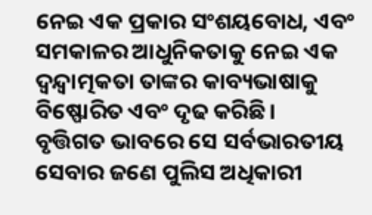ନେଇ ଏକ ପ୍ରକାର ସଂଶୟବୋଧ, ଏବଂ ସମକାଳର ଆଧୁନିକତାକୁ ନେଇ ଏକ ଦ୍ୱନ୍ଦ୍ୱାତ୍ମକତା ତାଙ୍କର କାବ୍ୟଭାଷାକୁ ବିଷ୍ଫୋରିତ ଏବଂ ଦୃଢ କରିଛି।
ବୃତ୍ତିଗତ ଭାବରେ ସେ ସର୍ବଭାରତୀୟ ସେବାର ଜଣେ ପୁଲିସ ଅଧିକାରୀ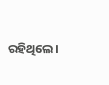ରହିଥିଲେ।